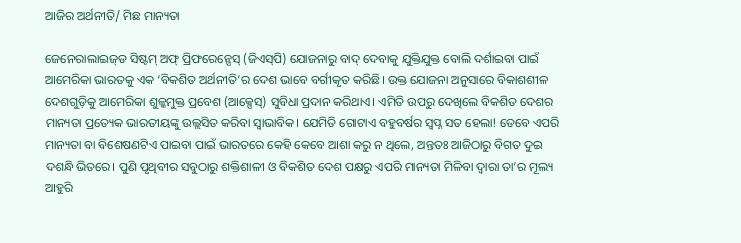ଆଜିର ଅର୍ଥନୀତି/ ମିଛ ମାନ୍ୟତା

ଜେନେରାଲାଇଜ୍‌ଡ ସିଷ୍ଟମ୍‌ ଅଫ୍‌ ପ୍ରିଫରେନ୍ସେସ୍‌ (ଜିଏସ୍‌ପି) ଯୋଜନାରୁ ବାଦ୍‌ ଦେବାକୁ ଯୁକ୍ତିଯୁକ୍ତ ବୋଲି ଦର୍ଶାଇବା ପାଇଁ ଆମେରିକା ଭାରତକୁ ଏକ ‘ବିକଶିତ ଅର୍ଥନୀତି’ର ଦେଶ ଭାବେ ବର୍ଗୀକୃତ କରିଛି। ଉକ୍ତ ଯୋଜନା ଅନୁସାରେ ବିକାଶଶୀଳ ଦେଶଗୁଡ଼ିକୁ ଆମେରିକା ଶୁଳ୍କମୁକ୍ତ ପ୍ରବେଶ (ଆକ୍ସେସ୍‌) ସୁବିଧା ପ୍ରଦାନ କରିଥାଏ। ଏମିତି ଉପରୁ ଦେଖିଲେ ବିକଶିତ ଦେଶର ମାନ୍ୟତା ପ୍ରତ୍ୟେକ ଭାରତୀୟଙ୍କୁ ଉଲ୍ଲସିତ କରିବା ସ୍ବାଭାବିକ। ଯେମିତି ଗୋଟାଏ ବହୁବର୍ଷର ସ୍ବପ୍ନ ସତ ହେଲା! ତେବେ ଏପରି ମାନ୍ୟତା ବା ବିଶେଷଣଟିଏ ପାଇବା ପାଇଁ ଭାରତରେ କେହି କେବେ ଆଶା କରୁ ନ ଥିଲେ, ଅନ୍ତତଃ ଆଜିଠାରୁ ବିଗତ ଦୁଇ ଦଶନ୍ଧି ଭିତରେ। ପୁଣି ପୃଥିବୀର ସବୁଠାରୁ ଶକ୍ତିଶାଳୀ ଓ ବିକଶିତ ଦେଶ ପକ୍ଷରୁ ଏପରି ମାନ୍ୟତା ମିଳିବା ଦ୍ୱାରା ତା’ର ମୂଲ୍ୟ ଆହୁରି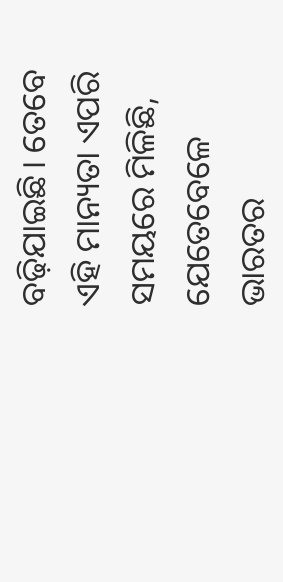ବଢ଼ିଯାଇଛି। ତେବେ ଏହି ମାନ୍ୟତା ଏପରି ସମୟରେ ମିଳିଛି, ଯେତେବେଳେ ଭାରତର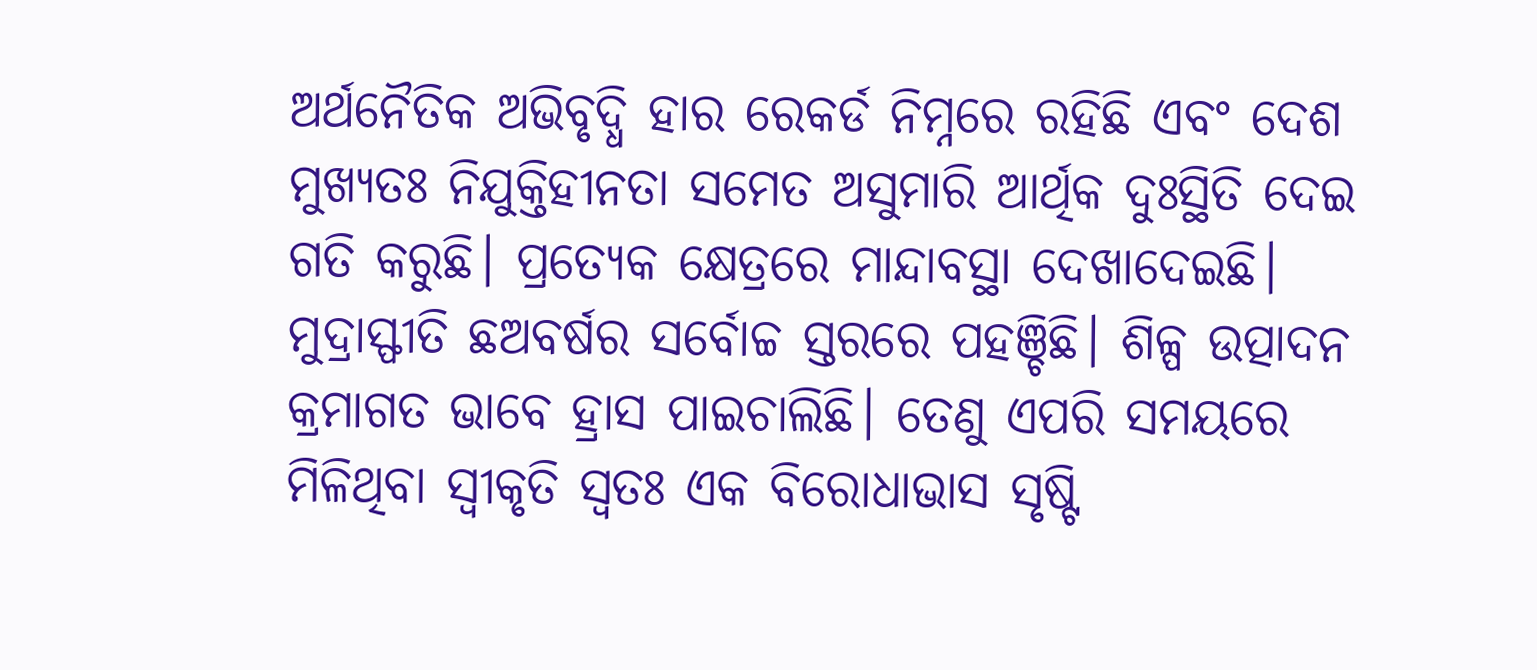ଅର୍ଥନୈତିକ ଅଭିବୃଦ୍ଧି ହାର ରେକର୍ଡ ନିମ୍ନରେ ରହିଛି ଏବଂ ଦେଶ ମୁଖ୍ୟତଃ ନିଯୁକ୍ତିହୀନତା ସମେତ ଅସୁମାରି ଆର୍ଥିକ ଦୁଃସ୍ଥିତି ଦେଇ ଗତି କରୁଛି। ପ୍ରତ୍ୟେକ କ୍ଷେତ୍ରରେ ମାନ୍ଦାବସ୍ଥା ଦେଖାଦେଇଛି। ମୁଦ୍ରାସ୍ଫୀତି ଛଅବର୍ଷର ସର୍ବୋଚ୍ଚ ସ୍ତରରେ ପହଞ୍ଚିଛି। ଶିଳ୍ପ ଉତ୍ପାଦନ କ୍ରମାଗତ ଭାବେ ହ୍ରାସ ପାଇଚାଲିଛି। ତେଣୁ ଏପରି ସମୟରେ ମିଳିଥିବା ସ୍ବୀକୃତି ସ୍ବତଃ ଏକ ବିରୋଧାଭାସ ସୃଷ୍ଟି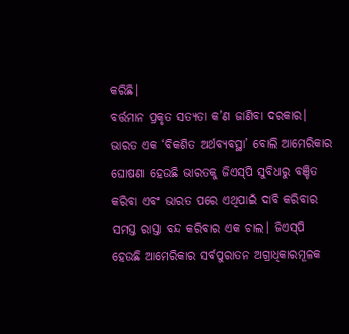କରିଛି।
ବର୍ତ୍ତମାନ ପ୍ରକୃତ ସତ୍ୟତା କ’ଣ ଜାଣିବା ଦରକାର। ଭାରତ ଏକ ‘ବିକଶିତ ଅର୍ଥବ୍ୟବସ୍ଥା’ ବୋଲି ଆମେରିକାର ଘୋଷଣା ହେଉଛି ଭାରତକୁ ଜିଏସ୍‌ପି ସୁବିଧାରୁ ବଞ୍ଚିତ କରିବା ଏବଂ ଭାରତ ପରେ ଏଥିପାଇଁ ଦାବି କରିବାର ସମସ୍ତ ରାସ୍ତା ବନ୍ଦ କରିବାର ଏକ ଚାଲ। ଜିଏସ୍‌ପି ହେଉଛି ଆମେରିକାର ସର୍ବପୁରାତନ ଅଗ୍ରାଧିକାରମୂଳକ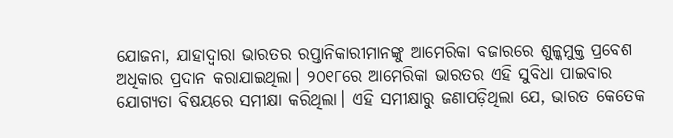ଯୋଜନା, ଯାହାଦ୍ୱାରା ଭାରତର ରପ୍ତାନିକାରୀମାନଙ୍କୁ ଆମେରିକା ବଜାରରେ ଶୁଳ୍କମୁକ୍ତ ପ୍ରବେଶ ଅଧିକାର ପ୍ରଦାନ କରାଯାଇଥିଲା। ୨୦୧୮ରେ ଆମେରିକା ଭାରତର ଏହି ସୁବିଧା ପାଇବାର ଯୋଗ୍ୟତା ବିଷୟରେ ସମୀକ୍ଷା କରିଥିଲା। ଏହି ସମୀକ୍ଷାରୁ ଜଣାପଡ଼ିଥିଲା ଯେ, ଭାରତ କେତେକ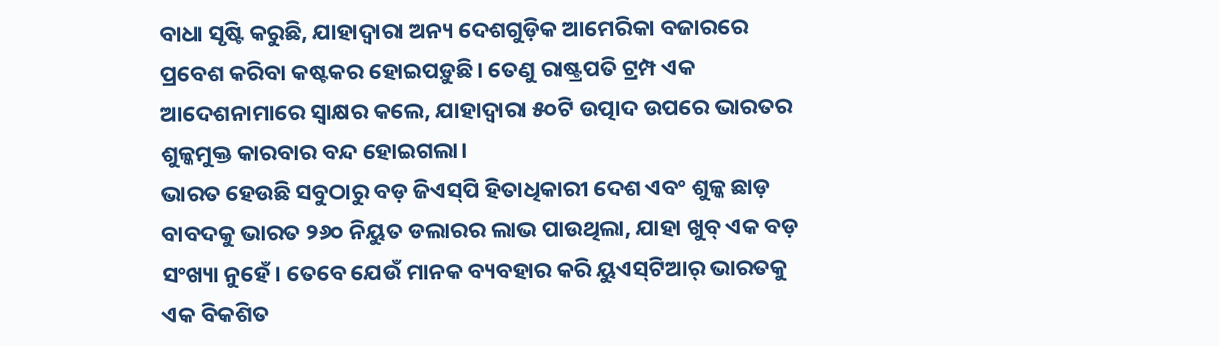ବାଧା ସୃଷ୍ଟି କରୁଛି, ଯାହାଦ୍ୱାରା ଅନ୍ୟ ଦେଶଗୁଡ଼ିକ ଆମେରିକା ବଜାରରେ ପ୍ରବେଶ କରିବା କଷ୍ଟକର ହୋଇପଡ଼ୁଛି। ତେଣୁ ରାଷ୍ଟ୍ରପତି ଟ୍ରମ୍ପ ଏକ ଆଦେଶନାମାରେ ସ୍ବାକ୍ଷର କଲେ, ଯାହାଦ୍ୱାରା ୫୦ଟି ଉତ୍ପାଦ ଉପରେ ଭାରତର ଶୁଳ୍କମୁକ୍ତ କାରବାର ବନ୍ଦ ହୋଇଗଲା।
ଭାରତ ହେଉଛି ସବୁଠାରୁ ବଡ଼ ଜିଏସ୍‌ପି ହିତାଧିକାରୀ ଦେଶ ଏବଂ ଶୁଳ୍କ ଛାଡ଼ ବାବଦକୁ ଭାରତ ୨୬୦ ନିୟୁତ ଡଲାରର ଲାଭ ପାଉଥିଲା, ଯାହା ଖୁବ୍‌ ଏକ ବଡ଼ ସଂଖ୍ୟା ନୁହେଁ। ତେବେ ଯେଉଁ ମାନକ ବ୍ୟବହାର କରି ୟୁଏସ୍‌ଟିଆର୍‌ ଭାରତକୁ ଏକ ବିକଶିତ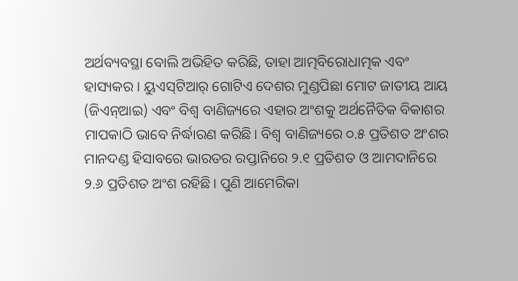ଅର୍ଥବ୍ୟବସ୍ଥା ବୋଲି ଅଭିହିତ କରିଛି, ତାହା ଆତ୍ମବିରୋଧାତ୍ମକ ଏବଂ ହାସ୍ୟକର। ୟୁଏସ୍‌ଟିଆର୍‌ ଗୋଟିଏ ଦେଶର ମୁଣ୍ଡପିଛା ମୋଟ ଜାତୀୟ ଆୟ (ଜିଏନ୍‌ଆଇ) ଏବଂ ବିଶ୍ୱ ବାଣିଜ୍ୟରେ ଏହାର ଅଂଶକୁ ଅର୍ଥନୈତିକ ବିକାଶର ମାପକାଠି ଭାବେ ନିର୍ଦ୍ଧାରଣ କରିଛି। ବିଶ୍ୱ ବାଣିଜ୍ୟରେ ୦.୫ ପ୍ରତିଶତ ଅଂଶର ମାନଦଣ୍ଡ ହିସାବରେ ଭାରତର ରପ୍ତାନିରେ ୨.୧ ପ୍ରତିଶତ ଓ ଆମଦାନିରେ ୨.୬ ପ୍ରତିଶତ ଅଂଶ ରହିଛି। ପୁଣି ଆମେରିକା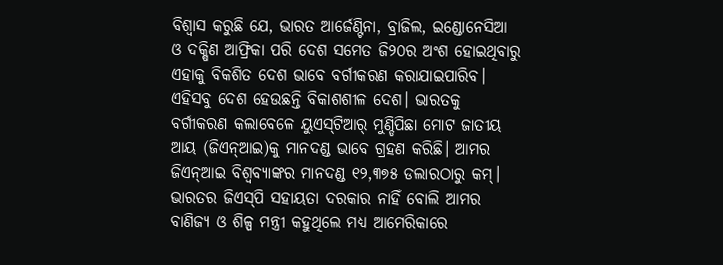ବିଶ୍ୱାସ କରୁଛି ଯେ, ଭାରତ ଆର୍ଜେଣ୍ଟିନା, ବ୍ରାଜିଲ, ଇଣ୍ଡୋନେସିଆ ଓ ଦକ୍ଷିଣ ଆଫ୍ରିକା ପରି ଦେଶ ସମେତ ଜି୨୦ର ଅଂଶ ହୋଇଥିବାରୁ ଏହାକୁ ବିକଶିତ ଦେଶ ଭାବେ ବର୍ଗୀକରଣ କରାଯାଇପାରିବ। ଏହିସବୁ ଦେଶ ହେଉଛନ୍ତି ବିକାଶଶୀଳ ଦେଶ। ଭାରତକୁ ବର୍ଗୀକରଣ କଲାବେଳେ ୟୁଏସ୍‌ଟିଆର୍‌ ମୁଣ୍ଡିପିଛା ମୋଟ ଜାତୀୟ ଆୟ (ଜିଏନ୍‌ଆଇ)କୁ ମାନଦଣ୍ଡ ଭାବେ ଗ୍ରହଣ କରିଛି। ଆମର ଜିଏନ୍‌ଆଇ ବିଶ୍ୱବ୍ୟାଙ୍କର ମାନଦଣ୍ଡ ୧୨,୩୭୫ ଡଲାରଠାରୁ କମ୍‌। ଭାରତର ଜିଏସ୍‌ପି ସହାୟତା ଦରକାର ନାହିଁ ବୋଲି ଆମର ବାଣିଜ୍ୟ ଓ ଶିଳ୍ପ ମନ୍ତ୍ରୀ କହୁଥିଲେ ମଧ୍ୟ ଆମେରିକାରେ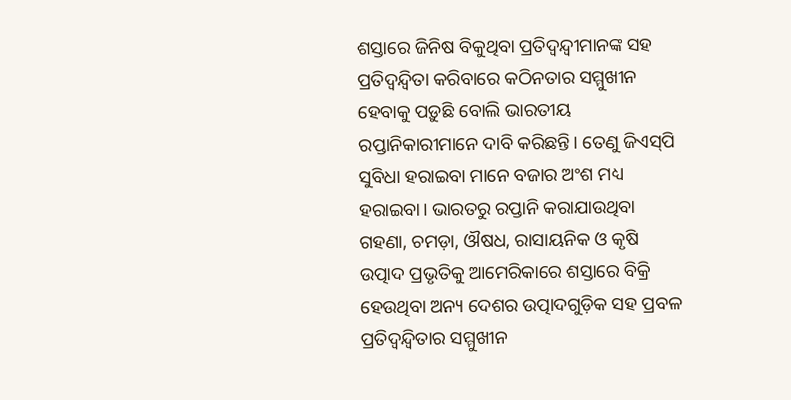ଶସ୍ତାରେ ଜିନିଷ ବିକୁଥିବା ପ୍ରତିଦ୍ୱନ୍ଦ୍ୱୀମାନଙ୍କ ସହ ପ୍ରତିଦ୍ୱନ୍ଦ୍ୱିତା କରିବାରେ କଠିନତାର ସମ୍ମୁଖୀନ ହେବାକୁ ପଡ଼ୁଛି ବୋଲି ଭାରତୀୟ ରପ୍ତାନିକାରୀମାନେ ଦାବି କରିଛନ୍ତି। ତେଣୁ ଜିଏସ୍‌ପି ସୁବିଧା ହରାଇବା ମାନେ ବଜାର ଅଂଶ ମଧ୍ୟ ହରାଇବା। ଭାରତରୁ ରପ୍ତାନି କରାଯାଉଥିବା ଗହଣା, ଚମଡ଼ା, ଔଷଧ, ରାସାୟନିକ ଓ କୃଷି ଉତ୍ପାଦ ପ୍ରଭୃତିକୁ ଆମେରିକାରେ ଶସ୍ତାରେ ବିକ୍ରି ହେଉଥିବା ଅନ୍ୟ ଦେଶର ଉତ୍ପାଦଗୁଡ଼ିକ ସହ ପ୍ରବଳ ପ୍ରତିଦ୍ୱନ୍ଦ୍ୱିତାର ସମ୍ମୁଖୀନ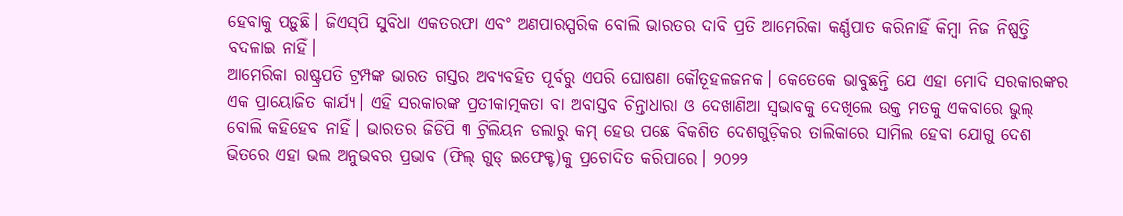ହେବାକୁ ପଡ଼ୁଛି। ଜିଏସ୍‌ପି ସୁବିଧା ଏକତରଫା ଏବଂ ଅଣପାରସ୍ପରିକ ବୋଲି ଭାରତର ଦାବି ପ୍ରତି ଆମେରିକା କର୍ଣ୍ଣପାତ କରିନାହିଁ କିମ୍ବା ନିଜ ନିଷ୍ପତ୍ତି ବଦଳାଇ ନାହିଁ।
ଆମେରିକା ରାଷ୍ଟ୍ରପତି ଟ୍ରମ୍ପଙ୍କ ଭାରତ ଗସ୍ତର ଅବ୍ୟବହିତ ପୂର୍ବରୁ ଏପରି ଘୋଷଣା କୌତୂହଳଜନକ। କେତେକେ ଭାବୁଛନ୍ତି ଯେ ଏହା ମୋଦି ସରକାରଙ୍କର ଏକ ପ୍ରାୟୋଜିତ କାର୍ଯ୍ୟ। ଏହି ସରକାରଙ୍କ ପ୍ରତୀକାତ୍ମକତା ବା ଅବାସ୍ତବ ଚିନ୍ତାଧାରା ଓ ଦେଖାଣିଆ ସ୍ବଭାବକୁ ଦେଖିଲେ ଉକ୍ତ ମତକୁ ଏକବାରେ ଭୁଲ୍‌ ବୋଲି କହିହେବ ନାହିଁ। ଭାରତର ଜିଡିପି ୩ ଟ୍ରିଲିୟନ ଡଲାରୁ କମ୍‌ ହେଉ ପଛେ ବିକଶିତ ଦେଶଗୁଡ଼ିକର ତାଲିକାରେ ସାମିଲ ହେବା ଯୋଗୁ ଦେଶ ଭିତରେ ଏହା ଭଲ ଅନୁଭବର ପ୍ରଭାବ (ଫିଲ୍‌ ଗୁଡ୍‌ ଇଫେକ୍ଟ)କୁ ପ୍ରଚୋଦିତ କରିପାରେ। ୨୦୨୨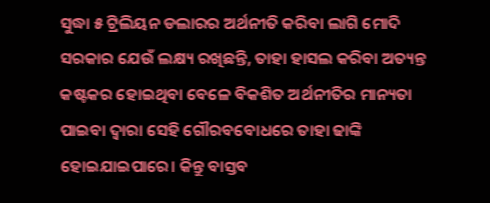ସୁଦ୍ଧା ୫ ଟ୍ରିଲିୟନ ଡଲାରର ଅର୍ଥନୀତି କରିବା ଲାଗି ମୋଦି ସରକାର ଯେଉଁ ଲକ୍ଷ୍ୟ ରଖିଛନ୍ତି, ତାହା ହାସଲ କରିବା ଅତ୍ୟନ୍ତ କଷ୍ଟକର ହୋଇଥିବା ବେଳେ ବିକଶିତ ଅର୍ଥନୀତିର ମାନ୍ୟତା ପାଇବା ଦ୍ୱାରା ସେହି ଗୌରବବୋଧରେ ତାହା ଢାଙ୍କି ହୋଇଯାଇପାରେ। କିନ୍ତୁ ବାସ୍ତବ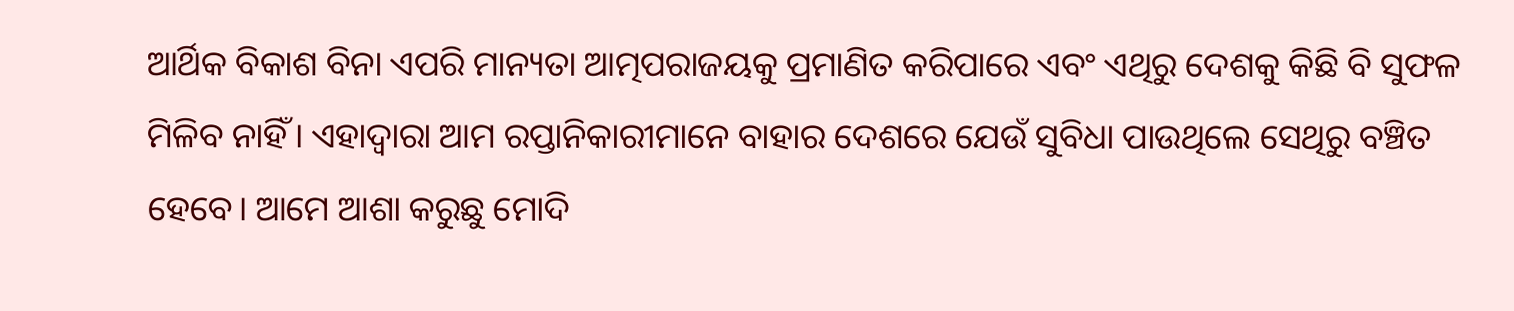ଆର୍ଥିକ ବିକାଶ ବିନା ଏପରି ମାନ୍ୟତା ଆତ୍ମପରାଜୟକୁ ପ୍ରମାଣିତ କରିପାରେ ଏବଂ ଏଥିରୁ ଦେଶକୁ କିଛି ବି ସୁଫଳ ମିଳିବ ନାହିଁ। ଏହାଦ୍ୱାରା ଆମ ରପ୍ତାନିକାରୀମାନେ ବାହାର ଦେଶରେ ଯେଉଁ ସୁବିଧା ପାଉଥିଲେ ସେଥିରୁ ବଞ୍ଚିତ ହେବେ। ଆମେ ଆଶା କରୁଛୁ ମୋଦି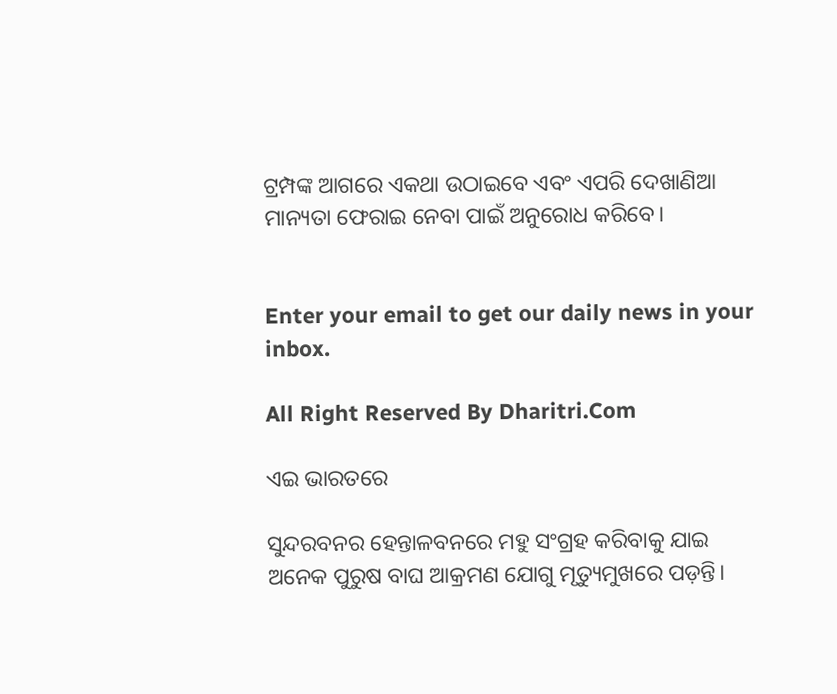ଟ୍ରମ୍ପଙ୍କ ଆଗରେ ଏକଥା ଉଠାଇବେ ଏବଂ ଏପରି ଦେଖାଣିଆ ମାନ୍ୟତା ଫେରାଇ ନେବା ପାଇଁ ଅନୁରୋଧ କରିବେ।


Enter your email to get our daily news in your inbox.

All Right Reserved By Dharitri.Com

ଏଇ ଭାରତରେ

ସୁନ୍ଦରବନର ହେନ୍ତାଳବନରେ ମହୁ ସଂଗ୍ରହ କରିବାକୁ ଯାଇ ଅନେକ ପୁରୁଷ ବାଘ ଆକ୍ରମଣ ଯୋଗୁ ମୃତ୍ୟୁମୁଖରେ ପଡ଼ନ୍ତି।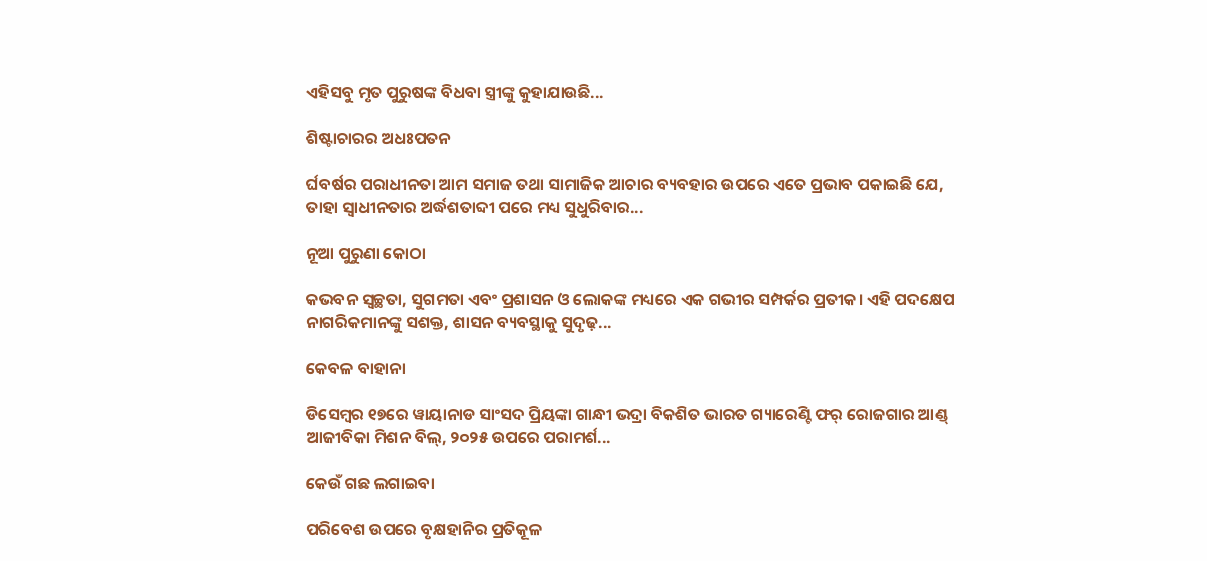ଏହିସବୁ ମୃତ ପୁରୁଷଙ୍କ ବିଧବା ସ୍ତ୍ରୀଙ୍କୁ କୁହାଯାଉଛି...

ଶିଷ୍ଟାଚାରର ଅଧଃପତନ

ର୍ଘବର୍ଷର ପରାଧୀନତା ଆମ ସମାଜ ତଥା ସାମାଜିକ ଆଚାର ବ୍ୟବହାର ଉପରେ ଏତେ ପ୍ରଭାବ ପକାଇଛି ଯେ, ତାହା ସ୍ୱାଧୀନତାର ଅର୍ଦ୍ଧଶତାବ୍ଦୀ ପରେ ମଧ୍ୟ ସୁଧୁରିବାର...

ନୂଆ ପୁରୁଣା କୋଠା

କଭବନ ସ୍ୱଚ୍ଛତା, ସୁଗମତା ଏବଂ ପ୍ରଶାସନ ଓ ଲୋକଙ୍କ ମଧ୍ୟରେ ଏକ ଗଭୀର ସମ୍ପର୍କର ପ୍ରତୀକ। ଏହି ପଦକ୍ଷେପ ନାଗରିକମାନଙ୍କୁ ସଶକ୍ତ, ଶାସନ ବ୍ୟବସ୍ଥାକୁ ସୁଦୃଢ଼...

କେବଳ ବାହାନା

ଡିସେମ୍ୱର ୧୭ରେ ୱାୟାନାଡ ସାଂସଦ ପ୍ରିୟଙ୍କା ଗାନ୍ଧୀ ଭଦ୍ରା ବିକଶିତ ଭାରତ ଗ୍ୟାରେଣ୍ଟି ଫର୍‌ ରୋଜଗାର ଆଣ୍ଡ୍‌ ଆଜୀବିକା ମିଶନ ବିଲ୍‌, ୨୦୨୫ ଉପରେ ପରାମର୍ଶ...

କେଉଁ ଗଛ ଲଗାଇବା

ପରିବେଶ ଉପରେ ବୃକ୍ଷହାନିର ପ୍ରତିକୂଳ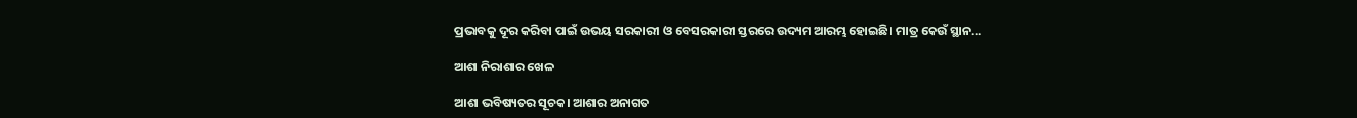ପ୍ରଭାବକୁ ଦୂର କରିବା ପାଇଁ ଉଭୟ ସରକାରୀ ଓ ବେସରକାରୀ ସ୍ତରରେ ଉଦ୍ୟମ ଆରମ୍ଭ ହୋଇଛି। ମାତ୍ର କେଉଁ ସ୍ଥାନ...

ଆଶା ନିରାଶାର ଖେଳ

ଆଶା ଭବିଷ୍ୟତର ସୂଚକ। ଆଶାର ଅନାଗତ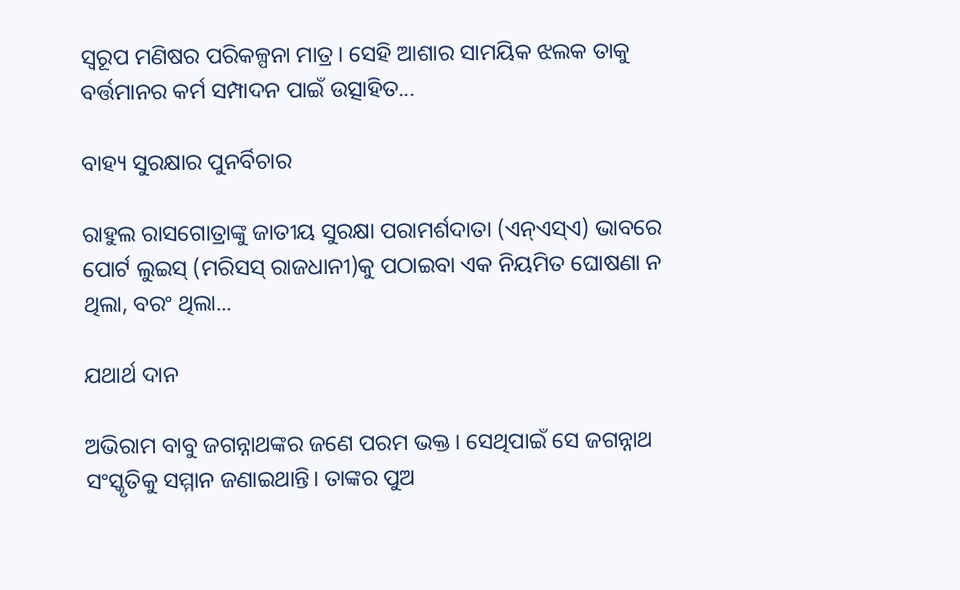ସ୍ବରୂପ ମଣିଷର ପରିକଳ୍ପନା ମାତ୍ର। ସେହି ଆଶାର ସାମୟିକ ଝଲକ ତାକୁ ବର୍ତ୍ତମାନର କର୍ମ ସମ୍ପାଦନ ପାଇଁ ଉତ୍ସାହିତ...

ବାହ୍ୟ ସୁରକ୍ଷାର ପୁନର୍ବିଚାର

ରାହୁଲ ରାସଗୋତ୍ରାଙ୍କୁ ଜାତୀୟ ସୁରକ୍ଷା ପରାମର୍ଶଦାତା (ଏନ୍‌ଏସ୍‌ଏ) ଭାବରେ ପୋର୍ଟ ଲୁଇସ୍‌ (ମରିସସ୍‌ ରାଜଧାନୀ)କୁ ପଠାଇବା ଏକ ନିୟମିତ ଘୋଷଣା ନ ଥିଲା, ବରଂ ଥିଲା...

ଯଥାର୍ଥ ଦାନ

ଅଭିରାମ ବାବୁ ଜଗନ୍ନାଥଙ୍କର ଜଣେ ପରମ ଭକ୍ତ। ସେଥିପାଇଁ ସେ ଜଗନ୍ନାଥ ସଂସ୍କୃତିକୁ ସମ୍ମାନ ଜଣାଇଥାନ୍ତି। ତାଙ୍କର ପୁଅ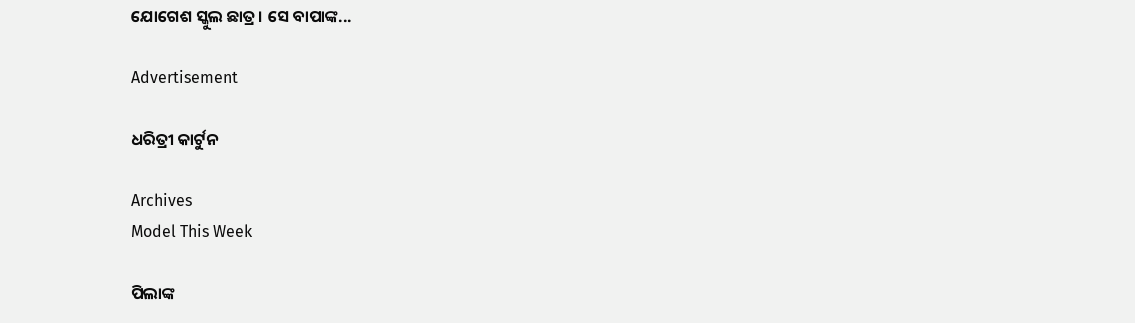ଯୋଗେଶ ସ୍କୁଲ ଛାତ୍ର। ସେ ବାପାଙ୍କ...

Advertisement

ଧରିତ୍ରୀ କାର୍ଟୁନ

Archives
Model This Week

ପିଲାଙ୍କ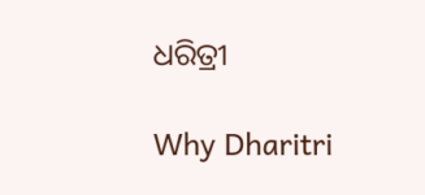ଧରିତ୍ରୀ

Why Dharitri